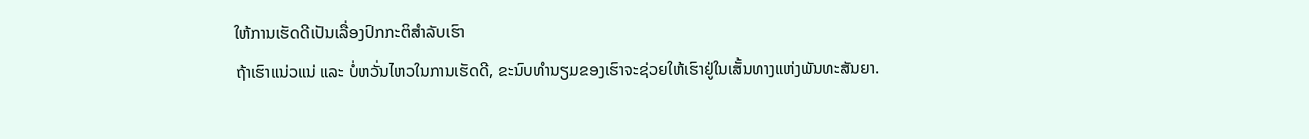ໃຫ້ການເຮັດດີເປັນເລື່ອງປົກກະຕິສຳລັບເຮົາ
ຖ້າເຮົາແນ່ວແນ່ ແລະ ບໍ່ຫວັ່ນໄຫວໃນການເຮັດດີ, ຂະນົບທຳນຽມຂອງເຮົາຈະຊ່ວຍໃຫ້ເຮົາຢູ່ໃນເສັ້ນທາງແຫ່ງພັນທະສັນຍາ.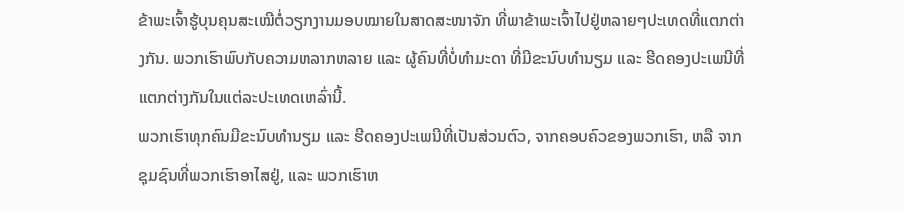ຂ້າພະເຈົ້າຮູ້ບຸນຄຸນສະເໝີຕໍ່ວຽກງານມອບໝາຍໃນສາດສະໜາຈັກ ທີ່ພາຂ້າພະເຈົ້າໄປຢູ່ຫລາຍໆປະເທດທີ່ແຕກຕ່າງກັນ. ພວກເຮົາພົບກັບຄວາມຫລາກຫລາຍ ແລະ ຜູ້ຄົນທີ່ບໍ່ທຳມະດາ ທີ່ມີຂະນົບທຳນຽມ ແລະ ຮີດຄອງປະເພນີທີ່ແຕກຕ່າງກັນໃນແຕ່ລະປະເທດເຫລົ່ານີ້.
ພວກເຮົາທຸກຄົນມີຂະນົບທຳນຽມ ແລະ ຮີດຄອງປະເພນີທີ່ເປັນສ່ວນຕົວ, ຈາກຄອບຄົວຂອງພວກເຮົາ, ຫລື ຈາກຊຸມຊົນທີ່ພວກເຮົາອາໄສຢູ່, ແລະ ພວກເຮົາຫ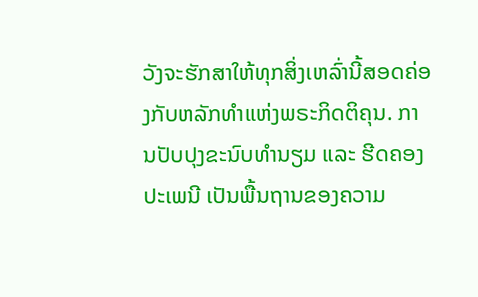ວັງຈະຮັກສາໃຫ້ທຸກສິ່ງເຫລົ່ານີ້ສອດຄ່ອງກັບຫລັກທຳແຫ່ງພຣະກິດຕິຄຸນ. ການປັບປຸງຂະນົບທຳນຽມ ແລະ ຮີດຄອງປະເພນີ ເປັນພື້ນຖານຂອງຄວາມ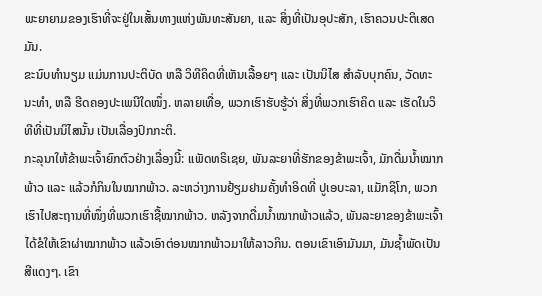ພະຍາຍາມຂອງເຮົາທີ່ຈະຢູ່ໃນເສັ້ນທາງແຫ່ງພັນທະສັນຍາ, ແລະ ສິ່ງທີ່ເປັນອຸປະສັກ, ເຮົາຄວນປະຕິເສດມັນ.
ຂະນົບທຳນຽມ ແມ່ນການປະຕິບັດ ຫລື ວິທີຄິດທີ່ເຫັນເລື້ອຍໆ ແລະ ເປັນນິໄສ ສຳລັບບຸກຄົນ, ວັດທະນະທຳ, ຫລື ຮີດຄອງປະເພນີໃດໜຶ່ງ. ຫລາຍເທື່ອ, ພວກເຮົາຮັບຮູ້ວ່າ ສິ່ງທີ່ພວກເຮົາຄິດ ແລະ ເຮັດໃນວິທີທີ່ເປັນນິໄສນັ້ນ ເປັນເລື່ອງປົກກະຕິ.
ກະລຸນາໃຫ້ຂ້າພະເຈົ້າຍົກຕົວຢ່າງເລື່ອງນີ້: ແພັດທຣິເຊຍ, ພັນລະຍາທີ່ຮັກຂອງຂ້າພະເຈົ້າ, ມັກດື່ມນໍ້າໝາກພ້າວ ແລະ ແລ້ວກໍກິນໃນໝາກພ້າວ. ລະຫວ່າງການຢ້ຽມຢາມຄັ້ງທຳອິດທີ່ ປູເອບະລາ, ແມັກຊິໂກ, ພວກເຮົາໄປສະຖານທີ່ໜຶ່ງທີ່ພວກເຮົາຊື້ໝາກພ້າວ. ຫລັງຈາກດື່ມນໍ້າໝາກພ້າວແລ້ວ, ພັນລະຍາຂອງຂ້າພະເຈົ້າໄດ້ຂໍໃຫ້ເຂົາຜ່າໝາກພ້າວ ແລ້ວເອົາຕ່ອນໝາກພ້າວມາໃຫ້ລາວກິນ. ຕອນເຂົາເອົາມັນມາ, ມັນຊໍ້າພັດເປັນສີແດງໆ. ເຂົາ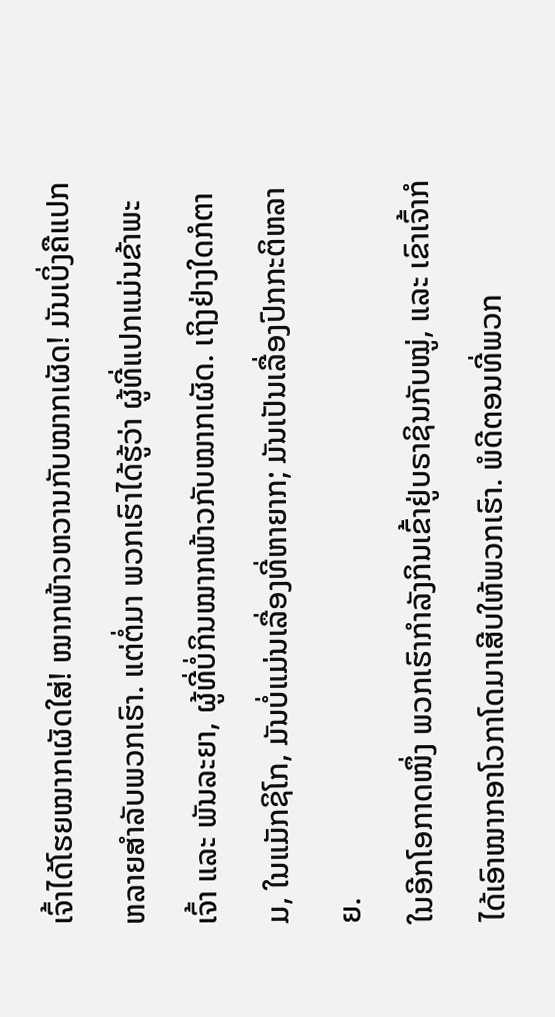ເຈົ້າໄດ້ໂຮຍໝາກເຜັດໃສ່! ໝາກພ້າວຫວານກັບໝາກເຜັດ! ມັນເບິ່ງຄືແປກຫລາຍສຳລັບພວກເຮົາ. ແຕ່ຕໍ່ມາ ພວກເຮົາໄດ້ຮູ້ວ່າ ຜູ້ທີ່ແປກແມ່ນຂ້າພະເຈົ້າ ແລະ ພັນລະຍາ, ຜູ້ທີ່ບໍ່ກິນໝາກພ້າວກັບໝາກເຜັດ. ເຖິງຢ່າງໃດກໍຕາມ, ໃນແມັກຊິໂກ, ມັນບໍ່ແມ່ນເລື່ອງທີ່ຫາຍາກ; ມັນເປັນເລື່ອງປົກກະຕິຫລາຍ.
ໃນອີກໂອກາດໜຶ່ງ ພວກເຮົາກຳລັງກິນເຂົ້າຢູ່ບຣາຊິນກັບໝູ່, ແລະ ເຂົາເຈົ້າກໍໄດ້ເອົາໝາກອາໂວກາໂດມາເສີບໃຫ້ພວກເຮົາ. ພໍດີຕອນທີ່ພວກ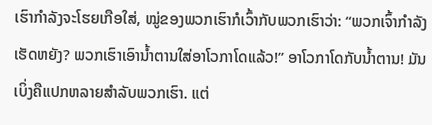ເຮົາກຳລັງຈະໂຮຍເກືອໃສ່, ໝູ່ຂອງພວກເຮົາກໍເວົ້າກັບພວກເຮົາວ່າ: “ພວກເຈົ້າກຳລັງເຮັດຫຍັງ? ພວກເຮົາເອົານໍ້າຕານໃສ່ອາໂວກາໂດແລ້ວ!” ອາໂວກາໂດກັບນໍ້າຕານ! ມັນເບິ່ງຄືແປກຫລາຍສຳລັບພວກເຮົາ. ແຕ່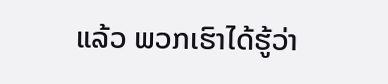ແລ້ວ ພວກເຮົາໄດ້ຮູ້ວ່າ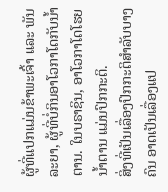ຜູ້ທີ່ແປກແມ່ນຂ້າພະເຈົ້າ ແລະ ພັນລະຍາ, ຜູ້ທີ່ບໍ່ກິນອາໂວກາໂດກັບນໍ້າຕານ. ໃນບຣາຊິນ, ອາໂວກາໂດໂຮຍນໍ້າຕານ ແມ່ນປົກກະຕິ.
ສິ່ງທີ່ເປັນເລື່ອງປົກກະຕິສຳລັບບາງຄົນ ອາດເປັນເລື່ອງແປ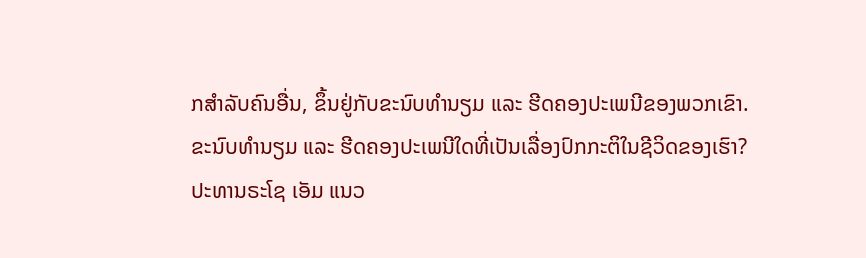ກສຳລັບຄົນອື່ນ, ຂຶ້ນຢູ່ກັບຂະນົບທຳນຽມ ແລະ ຮີດຄອງປະເພນີຂອງພວກເຂົາ.
ຂະນົບທຳນຽມ ແລະ ຮີດຄອງປະເພນີໃດທີ່ເປັນເລື່ອງປົກກະຕິໃນຊີວິດຂອງເຮົາ?
ປະທານຣະໂຊ ເອັມ ແນວ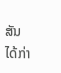ສັນ ໄດ້ກ່າ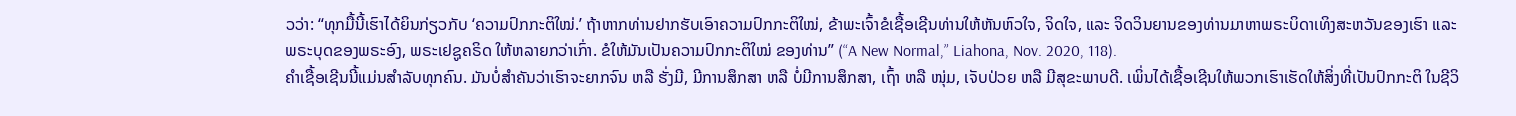ວວ່າ: “ທຸກມື້ນີ້ເຮົາໄດ້ຍິນກ່ຽວກັບ ‘ຄວາມປົກກະຕິໃໝ່.’ ຖ້າຫາກທ່ານຢາກຮັບເອົາຄວາມປົກກະຕິໃໝ່, ຂ້າພະເຈົ້າຂໍເຊື້ອເຊີນທ່ານໃຫ້ຫັນຫົວໃຈ, ຈິດໃຈ, ແລະ ຈິດວິນຍານຂອງທ່ານມາຫາພຣະບິດາເທິງສະຫວັນຂອງເຮົາ ແລະ ພຣະບຸດຂອງພຣະອົງ, ພຣະເຢຊູຄຣິດ ໃຫ້ຫລາຍກວ່າເກົ່າ. ຂໍໃຫ້ມັນເປັນຄວາມປົກກະຕິໃໝ່ ຂອງທ່ານ” (“A New Normal,” Liahona, Nov. 2020, 118).
ຄຳເຊື້ອເຊີນນີ້ແມ່ນສຳລັບທຸກຄົນ. ມັນບໍ່ສຳຄັນວ່າເຮົາຈະຍາກຈົນ ຫລື ຮັ່ງມີ, ມີການສຶກສາ ຫລື ບໍ່ມີການສຶກສາ, ເຖົ້າ ຫລື ໜຸ່ມ, ເຈັບປ່ວຍ ຫລື ມີສຸຂະພາບດີ. ເພິ່ນໄດ້ເຊື້ອເຊີນໃຫ້ພວກເຮົາເຮັດໃຫ້ສິ່ງທີ່ເປັນປົກກະຕິ ໃນຊີວິ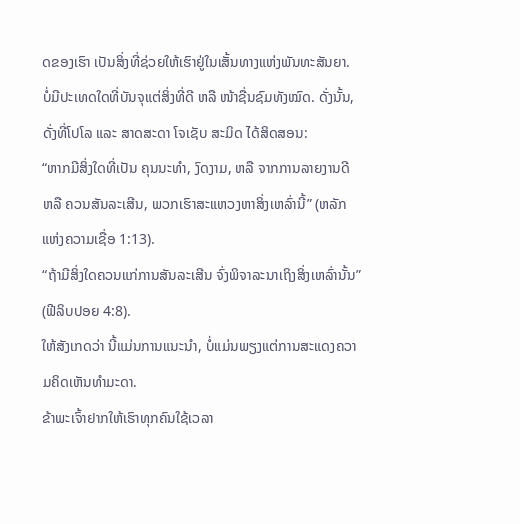ດຂອງເຮົາ ເປັນສິ່ງທີ່ຊ່ວຍໃຫ້ເຮົາຢູ່ໃນເສັ້ນທາງແຫ່ງພັນທະສັນຍາ.
ບໍ່ມີປະເທດໃດທີ່ບັນຈຸແຕ່ສິ່ງທີ່ດີ ຫລື ໜ້າຊື່ນຊົມທັງໝົດ. ດັ່ງນັ້ນ, ດັ່ງທີ່ໂປໂລ ແລະ ສາດສະດາ ໂຈເຊັບ ສະມິດ ໄດ້ສິດສອນ:
“ຫາກມີສິ່ງໃດທີ່ເປັນ ຄຸນນະທຳ, ງົດງາມ, ຫລື ຈາກການລາຍງານດີ ຫລື ຄວນສັນລະເສີນ, ພວກເຮົາສະແຫວງຫາສິ່ງເຫລົ່ານີ້” (ຫລັກແຫ່ງຄວາມເຊື່ອ 1:13).
“ຖ້າມີສິ່ງໃດຄວນແກ່ການສັນລະເສີນ ຈົ່ງພິຈາລະນາເຖິງສິ່ງເຫລົ່ານັ້ນ” (ຟີລິບປອຍ 4:8).
ໃຫ້ສັງເກດວ່າ ນີ້ແມ່ນການແນະນຳ, ບໍ່ແມ່ນພຽງແຕ່ການສະແດງຄວາມຄິດເຫັນທຳມະດາ.
ຂ້າພະເຈົ້າຢາກໃຫ້ເຮົາທຸກຄົນໃຊ້ເວລາ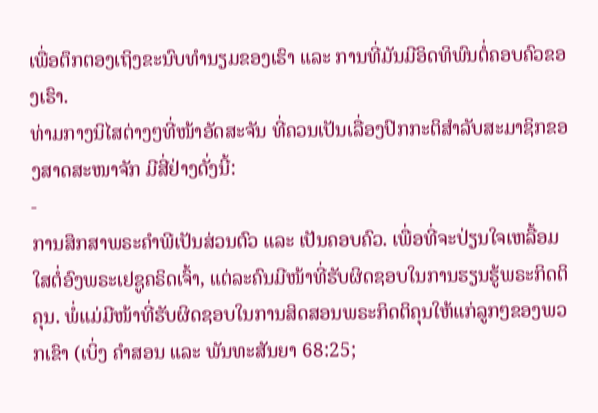ເພື່ອຕຶກຕອງເຖິງຂະນົບທຳນຽມຂອງເຮົາ ແລະ ການທີ່ມັນມີອິດທິພົນຕໍ່ຄອບຄົວຂອງເຮົາ.
ທ່າມກາງນິໄສຕ່າງໆທີ່ໜ້າອັດສະຈັນ ທີ່ຄວນເປັນເລື່ອງປົກກະຕິສຳລັບສະມາຊິກຂອງສາດສະໜາຈັກ ມີສີ່ຢ່າງດັ່ງນີ້:
-
ການສຶກສາພຣະຄຳພີເປັນສ່ວນຕົວ ແລະ ເປັນຄອບຄົວ. ເພື່ອທີ່ຈະປ່ຽນໃຈເຫລື້ອມໃສຕໍ່ອົງພຣະເຢຊູຄຣິດເຈົ້າ, ແຕ່ລະຄົນມີໜ້າທີ່ຮັບຜິດຊອບໃນການຮຽນຮູ້ພຣະກິດຕິຄຸນ. ພໍ່ແມ່ມີໜ້າທີ່ຮັບຜິດຊອບໃນການສິດສອນພຣະກິດຕິຄຸນໃຫ້ແກ່ລູກໆຂອງພວກເຂົາ (ເບິ່ງ ຄຳສອນ ແລະ ພັນທະສັນຍາ 68:25;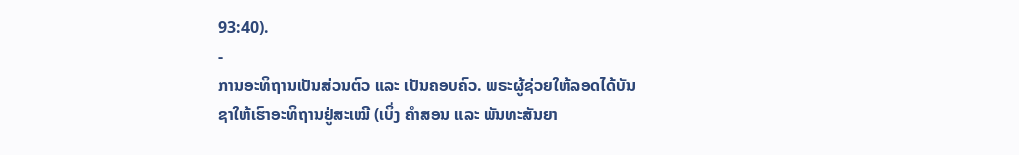93:40).
-
ການອະທິຖານເປັນສ່ວນຕົວ ແລະ ເປັນຄອບຄົວ. ພຣະຜູ້ຊ່ວຍໃຫ້ລອດໄດ້ບັນຊາໃຫ້ເຮົາອະທິຖານຢູ່ສະເໝີ (ເບິ່ງ ຄຳສອນ ແລະ ພັນທະສັນຍາ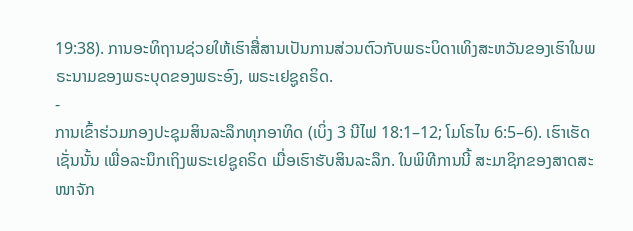19:38). ການອະທິຖານຊ່ວຍໃຫ້ເຮົາສື່ສານເປັນການສ່ວນຕົວກັບພຣະບິດາເທິງສະຫວັນຂອງເຮົາໃນພຣະນາມຂອງພຣະບຸດຂອງພຣະອົງ, ພຣະເຢຊູຄຣິດ.
-
ການເຂົ້າຮ່ວມກອງປະຊຸມສິນລະລຶກທຸກອາທິດ (ເບິ່ງ 3 ນີໄຟ 18:1–12; ໂມໂຣໄນ 6:5–6). ເຮົາເຮັດເຊັ່ນນັ້ນ ເພື່ອລະນຶກເຖິງພຣະເຢຊູຄຣິດ ເມື່ອເຮົາຮັບສິນລະລຶກ. ໃນພິທີການນີ້ ສະມາຊິກຂອງສາດສະໜາຈັກ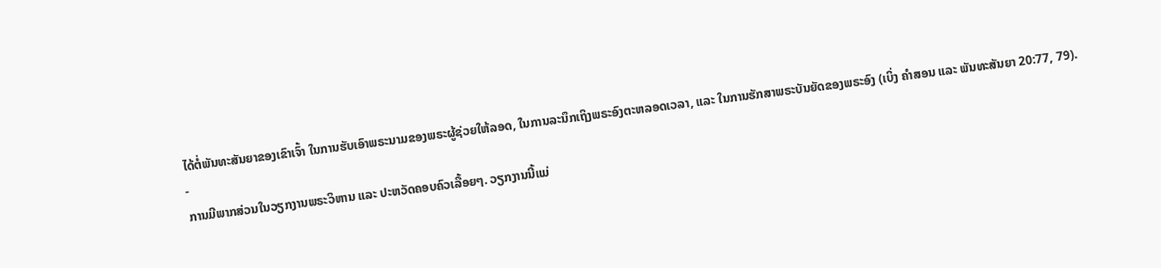ໄດ້ຕໍ່ພັນທະສັນຍາຂອງເຂົາເຈົ້າ ໃນການຮັບເອົາພຣະນາມຂອງພຣະຜູ້ຊ່ວຍໃຫ້ລອດ, ໃນການລະນຶກເຖິງພຣະອົງຕະຫລອດເວລາ, ແລະ ໃນການຮັກສາພຣະບັນຍັດຂອງພຣະອົງ (ເບິ່ງ ຄຳສອນ ແລະ ພັນທະສັນຍາ 20:77, 79).
-
ການມີພາກສ່ວນໃນວຽກງານພຣະວິຫານ ແລະ ປະຫວັດຄອບຄົວເລື້ອຍໆ. ວຽກງານນີ້ແມ່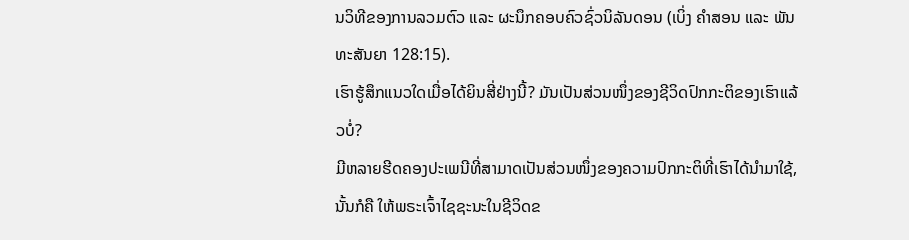ນວິທີຂອງການລວມຕົວ ແລະ ຜະນຶກຄອບຄົວຊົ່ວນິລັນດອນ (ເບິ່ງ ຄຳສອນ ແລະ ພັນທະສັນຍາ 128:15).
ເຮົາຮູ້ສຶກແນວໃດເມື່ອໄດ້ຍິນສີ່ຢ່າງນີ້? ມັນເປັນສ່ວນໜຶ່ງຂອງຊີວິດປົກກະຕິຂອງເຮົາແລ້ວບໍ່?
ມີຫລາຍຮີດຄອງປະເພນີທີ່ສາມາດເປັນສ່ວນໜຶ່ງຂອງຄວາມປົກກະຕິທີ່ເຮົາໄດ້ນຳມາໃຊ້, ນັ້ນກໍຄື ໃຫ້ພຣະເຈົ້າໄຊຊະນະໃນຊີວິດຂ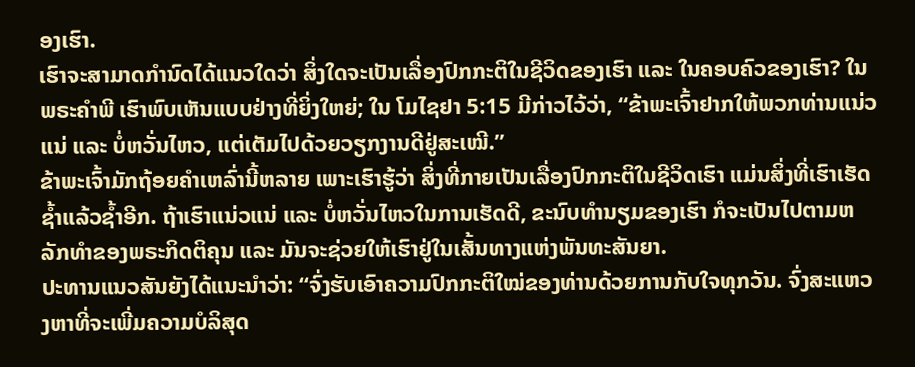ອງເຮົາ.
ເຮົາຈະສາມາດກຳນົດໄດ້ແນວໃດວ່າ ສິ່ງໃດຈະເປັນເລື່ອງປົກກະຕິໃນຊີວິດຂອງເຮົາ ແລະ ໃນຄອບຄົວຂອງເຮົາ? ໃນພຣະຄຳພີ ເຮົາພົບເຫັນແບບຢ່າງທີ່ຍິ່ງໃຫຍ່; ໃນ ໂມໄຊຢາ 5:15 ມີກ່າວໄວ້ວ່າ, “ຂ້າພະເຈົ້າຢາກໃຫ້ພວກທ່ານແນ່ວແນ່ ແລະ ບໍ່ຫວັ່ນໄຫວ, ແຕ່ເຕັມໄປດ້ວຍວຽກງານດີຢູ່ສະເໝີ.”
ຂ້າພະເຈົ້າມັກຖ້ອຍຄຳເຫລົ່ານີ້ຫລາຍ ເພາະເຮົາຮູ້ວ່າ ສິ່ງທີ່ກາຍເປັນເລື່ອງປົກກະຕິໃນຊີວິດເຮົາ ແມ່ນສິ່ງທີ່ເຮົາເຮັດຊໍ້າແລ້ວຊໍ້າອີກ. ຖ້າເຮົາແນ່ວແນ່ ແລະ ບໍ່ຫວັ່ນໄຫວໃນການເຮັດດີ, ຂະນົບທຳນຽມຂອງເຮົາ ກໍຈະເປັນໄປຕາມຫລັກທຳຂອງພຣະກິດຕິຄຸນ ແລະ ມັນຈະຊ່ວຍໃຫ້ເຮົາຢູ່ໃນເສັ້ນທາງແຫ່ງພັນທະສັນຍາ.
ປະທານແນວສັນຍັງໄດ້ແນະນຳວ່າ: “ຈົ່ງຮັບເອົາຄວາມປົກກະຕິໃໝ່ຂອງທ່ານດ້ວຍການກັບໃຈທຸກວັນ. ຈົ່ງສະແຫວງຫາທີ່ຈະເພີ່ມຄວາມບໍລິສຸດ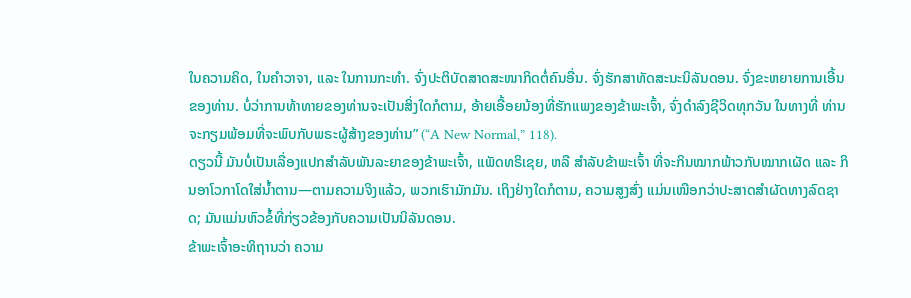ໃນຄວາມຄິດ, ໃນຄຳວາຈາ, ແລະ ໃນການກະທຳ. ຈົ່ງປະຕິບັດສາດສະໜາກິດຕໍ່ຄົນອື່ນ. ຈົ່ງຮັກສາທັດສະນະນິລັນດອນ. ຈົ່ງຂະຫຍາຍການເອີ້ນຂອງທ່ານ. ບໍ່ວ່າການທ້າທາຍຂອງທ່ານຈະເປັນສິ່ງໃດກໍຕາມ, ອ້າຍເອື້ອຍນ້ອງທີ່ຮັກແພງຂອງຂ້າພະເຈົ້າ, ຈົ່ງດຳລົງຊີວິດທຸກວັນ ໃນທາງທີ່ ທ່ານ ຈະກຽມພ້ອມທີ່ຈະພົບກັບພຣະຜູ້ສ້າງຂອງທ່ານ” (“A New Normal,” 118).
ດຽວນີ້ ມັນບໍ່ເປັນເລື່ອງແປກສຳລັບພັນລະຍາຂອງຂ້າພະເຈົ້າ, ແພັດທຣິເຊຍ, ຫລື ສຳລັບຂ້າພະເຈົ້າ ທີ່ຈະກິນໝາກພ້າວກັບໝາກເຜັດ ແລະ ກິນອາໂວກາໂດໃສ່ນ້ຳຕານ—ຕາມຄວາມຈິງແລ້ວ, ພວກເຮົາມັກມັນ. ເຖິງຢ່າງໃດກໍຕາມ, ຄວາມສູງສົ່ງ ແມ່ນເໜືອກວ່າປະສາດສຳຜັດທາງລົດຊາດ; ມັນແມ່ນຫົວຂໍ້ທີ່ກ່ຽວຂ້ອງກັບຄວາມເປັນນິລັນດອນ.
ຂ້າພະເຈົ້າອະທິຖານວ່າ ຄວາມ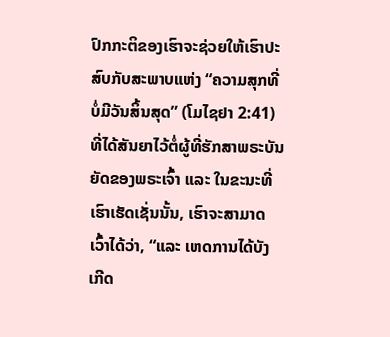ປົກກະຕິຂອງເຮົາຈະຊ່ວຍໃຫ້ເຮົາປະສົບກັບສະພາບແຫ່ງ “ຄວາມສຸກທີ່ບໍ່ມີວັນສິ້ນສຸດ” (ໂມໄຊຢາ 2:41) ທີ່ໄດ້ສັນຍາໄວ້ຕໍ່ຜູ້ທີ່ຮັກສາພຣະບັນຍັດຂອງພຣະເຈົ້າ ແລະ ໃນຂະນະທີ່ເຮົາເຮັດເຊັ່ນນັ້ນ, ເຮົາຈະສາມາດເວົ້າໄດ້ວ່າ, “ແລະ ເຫດການໄດ້ບັງເກີດ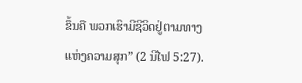ຂຶ້ນຄື ພວກເຮົາມີຊີວິດຢູ່ຕາມທາງແຫ່ງຄວາມສຸກ” (2 ນີໄຟ 5:27).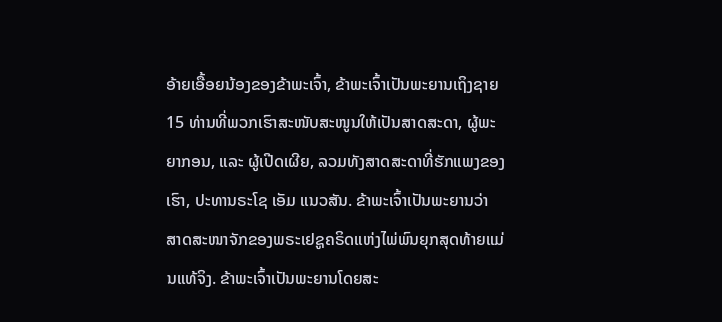ອ້າຍເອື້ອຍນ້ອງຂອງຂ້າພະເຈົ້າ, ຂ້າພະເຈົ້າເປັນພະຍານເຖິງຊາຍ 15 ທ່ານທີ່ພວກເຮົາສະໜັບສະໜູນໃຫ້ເປັນສາດສະດາ, ຜູ້ພະຍາກອນ, ແລະ ຜູ້ເປີດເຜີຍ, ລວມທັງສາດສະດາທີ່ຮັກແພງຂອງເຮົາ, ປະທານຣະໂຊ ເອັມ ແນວສັນ. ຂ້າພະເຈົ້າເປັນພະຍານວ່າ ສາດສະໜາຈັກຂອງພຣະເຢຊູຄຣິດແຫ່ງໄພ່ພົນຍຸກສຸດທ້າຍແມ່ນແທ້ຈິງ. ຂ້າພະເຈົ້າເປັນພະຍານໂດຍສະ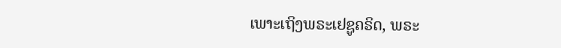ເພາະເຖິງພຣະເຢຊູຄຣິດ, ພຣະ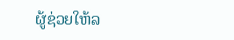ຜູ້ຊ່ວຍໃຫ້ລ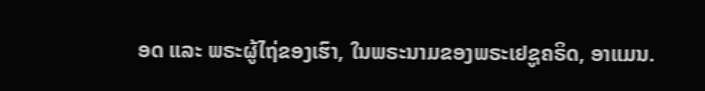ອດ ແລະ ພຣະຜູ້ໄຖ່ຂອງເຮົາ, ໃນພຣະນາມຂອງພຣະເຢຊູຄຣິດ, ອາແມນ.